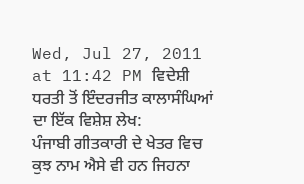Wed, Jul 27, 2011 at 11:42 PM ਵਿਦੇਸ਼ੀ ਧਰਤੀ ਤੋਂ ਇੰਦਰਜੀਤ ਕਾਲਾਸੰਘਿਆਂ ਦਾ ਇੱਕ ਵਿਸ਼ੇਸ਼ ਲੇਖ:
ਪੰਜਾਬੀ ਗੀਤਕਾਰੀ ਦੇ ਖੇਤਰ ਵਿਚ ਕੁਝ ਨਾਮ ਐਸੇ ਵੀ ਹਨ ਜਿਹਨਾ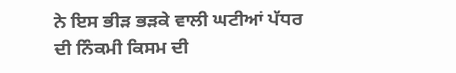ਨੇ ਇਸ ਭੀਡ਼ ਭਡ਼ਕੇ ਵਾਲੀ ਘਟੀਆਂ ਪੱਧਰ
ਦੀ ਨਿੰਕਮੀ ਕਿਸਮ ਦੀ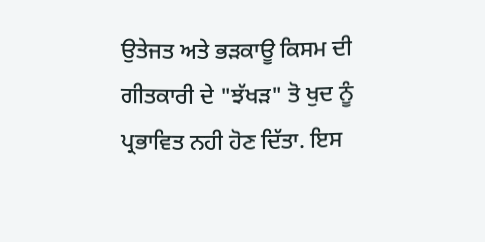ਉਤੇਜਤ ਅਤੇ ਭਡ਼ਕਾਊ ਕਿਸਮ ਦੀ ਗੀਤਕਾਰੀ ਦੇ "ਝੱਖਡ਼" ਤੋ ਖੁਦ ਨੂੰ ਪ੍ਰਭਾਵਿਤ ਨਹੀ ਹੋਣ ਦਿੱਤਾ. ਇਸ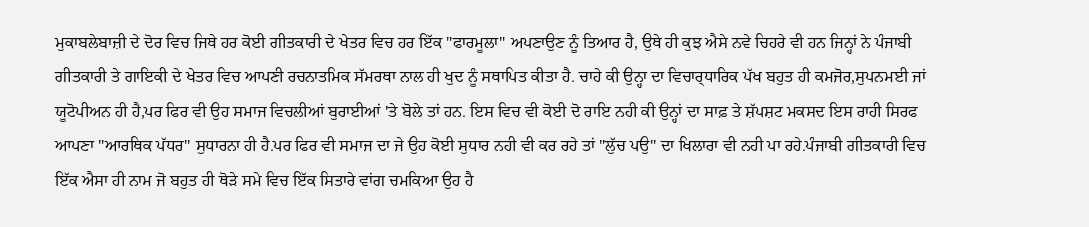ਮੁਕਾਬਲੇਬਾਜ਼ੀ ਦੇ ਦੋਰ ਵਿਚ ਜਿਥੇ ਹਰ ਕੋਈ ਗੀਤਕਾਰੀ ਦੇ ਖੇਤਰ ਵਿਚ ਹਰ ਇੱਕ "ਫਾਰਮੂਲਾ" ਅਪਣਾਉਣ ਨੂੰ ਤਿਆਰ ਹੈ, ਉਥੇ ਹੀ ਕੁਝ ਐਸੇ ਨਵੇ ਚਿਹਰੇ ਵੀ ਹਨ ਜਿਨ੍ਹਾਂ ਨੇ ਪੰਜਾਬੀ ਗੀਤਕਾਰੀ ਤੇ ਗਾਇਕੀ ਦੇ ਖੇਤਰ ਵਿਚ ਆਪਣੀ ਰਚਨਾਤਮਿਕ ਸੱਮਰਥਾ ਨਾਲ ਹੀ ਖੁਦ ਨੂੰ ਸਥਾਪਿਤ ਕੀਤਾ ਹੈ. ਚਾਹੇ ਕੀ ਉਨ੍ਹਾ ਦਾ ਵਿਚਾਰ੍ਧਾਰਿਕ ਪੱਖ ਬਹੁਤ ਹੀ ਕਮਜੋਰ,ਸੁਪਨਮਈ ਜਾਂ ਯੂਟੋਪੀਅਨ ਹੀ ਹੈ,ਪਰ ਫਿਰ ਵੀ ਉਹ ਸਮਾਜ ਵਿਚਲੀਆਂ ਬੁਰਾਈਆਂ 'ਤੇ ਬੋਲੇ ਤਾਂ ਹਨ. ਇਸ ਵਿਚ ਵੀ ਕੋਈ ਦੋ ਰਾਇ ਨਹੀ ਕੀ ਉਨ੍ਹਾਂ ਦਾ ਸਾਫ਼ ਤੇ ਸ਼ੱਪਸ਼ਟ ਮਕਸਦ ਇਸ ਰਾਹੀ ਸਿਰਫ ਆਪਣਾ "ਆਰਥਿਕ ਪੱਧਰ" ਸੁਧਾਰਨਾ ਹੀ ਹੈ.ਪਰ ਫਿਰ ਵੀ ਸਮਾਜ ਦਾ ਜੇ ਉਹ ਕੋਈ ਸੁਧਾਰ ਨਹੀ ਵੀ ਕਰ ਰਹੇ ਤਾਂ "ਲੁੱਚ ਪਉ" ਦਾ ਖਿਲਾਰਾ ਵੀ ਨਹੀ ਪਾ ਰਹੇ.ਪੰਜਾਬੀ ਗੀਤਕਾਰੀ ਵਿਚ ਇੱਕ ਐਸਾ ਹੀ ਨਾਮ ਜੋ ਬਹੁਤ ਹੀ ਥੋਡ਼ੇ ਸਮੇ ਵਿਚ ਇੱਕ ਸਿਤਾਰੇ ਵਾਂਗ ਚਮਕਿਆ ਉਹ ਹੈ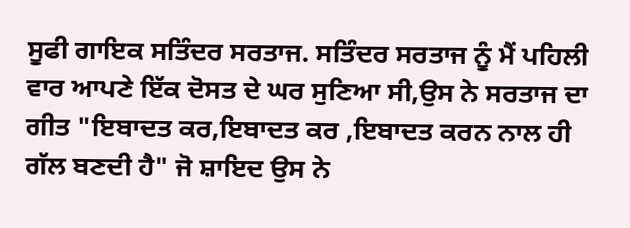ਸੂਫੀ ਗਾਇਕ ਸਤਿੰਦਰ ਸਰਤਾਜ. ਸਤਿੰਦਰ ਸਰਤਾਜ ਨੂੰ ਮੈਂ ਪਹਿਲੀ ਵਾਰ ਆਪਣੇ ਇੱਕ ਦੋਸਤ ਦੇ ਘਰ ਸੁਣਿਆ ਸੀ,ਉਸ ਨੇ ਸਰਤਾਜ ਦਾ ਗੀਤ "ਇਬਾਦਤ ਕਰ,ਇਬਾਦਤ ਕਰ ,ਇਬਾਦਤ ਕਰਨ ਨਾਲ ਹੀ ਗੱਲ ਬਣਦੀ ਹੈ" ਜੋ ਸ਼ਾਇਦ ਉਸ ਨੇ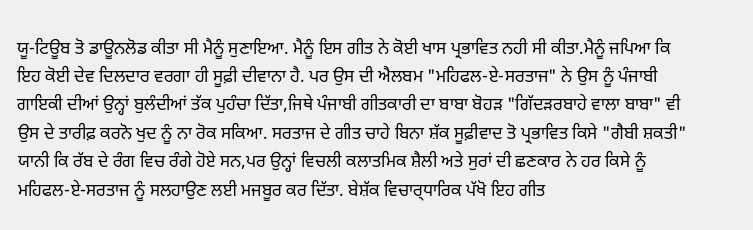ਯੂ-ਟਿਊਬ ਤੋ ਡਾਊਨਲੋਡ ਕੀਤਾ ਸੀ ਮੈਨੂੰ ਸੁਣਾਇਆ. ਮੈਨੂੰ ਇਸ ਗੀਤ ਨੇ ਕੋਈ ਖਾਸ ਪ੍ਰਭਾਵਿਤ ਨਹੀ ਸੀ ਕੀਤਾ.ਮੈਨੂੰ ਜਪਿਆ ਕਿ ਇਹ ਕੋਈ ਦੇਵ ਦਿਲਦਾਰ ਵਰਗਾ ਹੀ ਸੂਫ਼ੀ ਦੀਵਾਨਾ ਹੈ. ਪਰ ਉਸ ਦੀ ਐਲਬਮ "ਮਹਿਫਲ-ਏ-ਸਰਤਾਜ" ਨੇ ਉਸ ਨੂੰ ਪੰਜਾਬੀ ਗਾਇਕੀ ਦੀਆਂ ਉਨ੍ਹਾਂ ਬੁਲੰਦੀਆਂ ਤੱਕ ਪੁਹੰਚਾ ਦਿੱਤਾ,ਜਿਥੇ ਪੰਜਾਬੀ ਗੀਤਕਾਰੀ ਦਾ ਬਾਬਾ ਬੋਹਡ਼ "ਗਿੱਦਡ਼ਰਬਾਹੇ ਵਾਲਾ ਬਾਬਾ" ਵੀ ਉਸ ਦੇ ਤਾਰੀਫ਼ ਕਰਨੋ ਖੁਦ ਨੂੰ ਨਾ ਰੋਕ ਸਕਿਆ. ਸਰਤਾਜ ਦੇ ਗੀਤ ਚਾਹੇ ਬਿਨਾ ਸ਼ੱਕ ਸੂਫ਼ੀਵਾਦ ਤੋ ਪ੍ਰਭਾਵਿਤ ਕਿਸੇ "ਗੈਬੀ ਸ਼ਕਤੀ" ਯਾਨੀ ਕਿ ਰੱਬ ਦੇ ਰੰਗ ਵਿਚ ਰੰਗੇ ਹੋਏ ਸਨ,ਪਰ ਉਨ੍ਹਾਂ ਵਿਚਲੀ ਕਲਾਤਮਿਕ ਸ਼ੈਲੀ ਅਤੇ ਸੁਰਾਂ ਦੀ ਛਣਕਾਰ ਨੇ ਹਰ ਕਿਸੇ ਨੂੰ ਮਹਿਫਲ-ਏ-ਸਰਤਾਜ ਨੂੰ ਸਲਹਾਉਣ ਲਈ ਮਜਬੂਰ ਕਰ ਦਿੱਤਾ. ਬੇਸ਼ੱਕ ਵਿਚਾਰ੍ਧਾਰਿਕ ਪੱਖੋ ਇਹ ਗੀਤ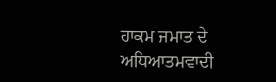ਹਾਕਮ ਜਮਾਤ ਦੇ ਅਧਿਆਤਮਵਾਦੀ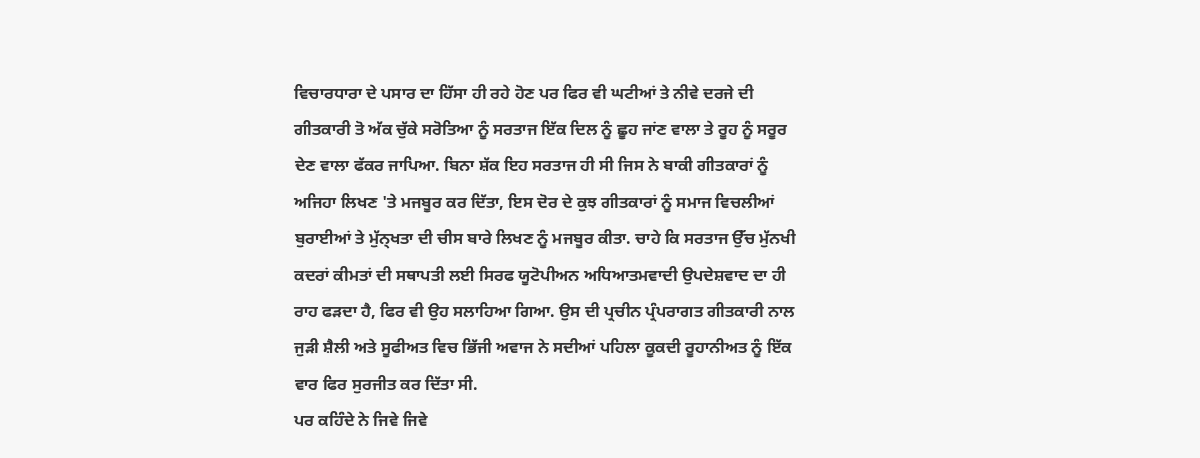ਵਿਚਾਰਧਾਰਾ ਦੇ ਪਸਾਰ ਦਾ ਹਿੱਸਾ ਹੀ ਰਹੇ ਹੋਣ ਪਰ ਫਿਰ ਵੀ ਘਟੀਆਂ ਤੇ ਨੀਵੇ ਦਰਜੇ ਦੀ ਗੀਤਕਾਰੀ ਤੋ ਅੱਕ ਚੁੱਕੇ ਸਰੋਤਿਆ ਨੂੰ ਸਰਤਾਜ ਇੱਕ ਦਿਲ ਨੂੰ ਛੂਹ ਜਾਂਣ ਵਾਲਾ ਤੇ ਰੂਹ ਨੂੰ ਸਰੂਰ ਦੇਣ ਵਾਲਾ ਫੱਕਰ ਜਾਪਿਆ. ਬਿਨਾ ਸ਼ੱਕ ਇਹ ਸਰਤਾਜ ਹੀ ਸੀ ਜਿਸ ਨੇ ਬਾਕੀ ਗੀਤਕਾਰਾਂ ਨੂੰ ਅਜਿਹਾ ਲਿਖਣ 'ਤੇ ਮਜਬੂਰ ਕਰ ਦਿੱਤਾ, ਇਸ ਦੋਰ ਦੇ ਕੁਝ ਗੀਤਕਾਰਾਂ ਨੂੰ ਸਮਾਜ ਵਿਚਲੀਆਂ ਬੁਰਾਈਆਂ ਤੇ ਮੁੱਨ੍ਖਤਾ ਦੀ ਚੀਸ ਬਾਰੇ ਲਿਖਣ ਨੂੰ ਮਜਬੂਰ ਕੀਤਾ. ਚਾਹੇ ਕਿ ਸਰਤਾਜ ਉੱਚ ਮੁੱਨਖੀ ਕਦਰਾਂ ਕੀਮਤਾਂ ਦੀ ਸਥਾਪਤੀ ਲਈ ਸਿਰਫ ਯੂਟੋਪੀਅਨ ਅਧਿਆਤਮਵਾਦੀ ਉਪਦੇਸ਼ਵਾਦ ਦਾ ਹੀ ਰਾਹ ਫਡ਼ਦਾ ਹੈ, ਫਿਰ ਵੀ ਉਹ ਸਲਾਹਿਆ ਗਿਆ. ਉਸ ਦੀ ਪ੍ਰਚੀਨ ਪ੍ਰੰਪਰਾਗਤ ਗੀਤਕਾਰੀ ਨਾਲ ਜੁਡ਼ੀ ਸ਼ੈਲੀ ਅਤੇ ਸੂਫੀਅਤ ਵਿਚ ਭਿੱਜੀ ਅਵਾਜ ਨੇ ਸਦੀਆਂ ਪਹਿਲਾ ਕੂਕਦੀ ਰੂਹਾਨੀਅਤ ਨੂੰ ਇੱਕ ਵਾਰ ਫਿਰ ਸੁਰਜੀਤ ਕਰ ਦਿੱਤਾ ਸੀ.
ਪਰ ਕਹਿੰਦੇ ਨੇ ਜਿਵੇ ਜਿਵੇ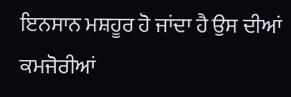ਇਨਸਾਨ ਮਸ਼ਹੂਰ ਹੋ ਜਾਂਦਾ ਹੈ ਉਸ ਦੀਆਂ ਕਮਜੋਰੀਆਂ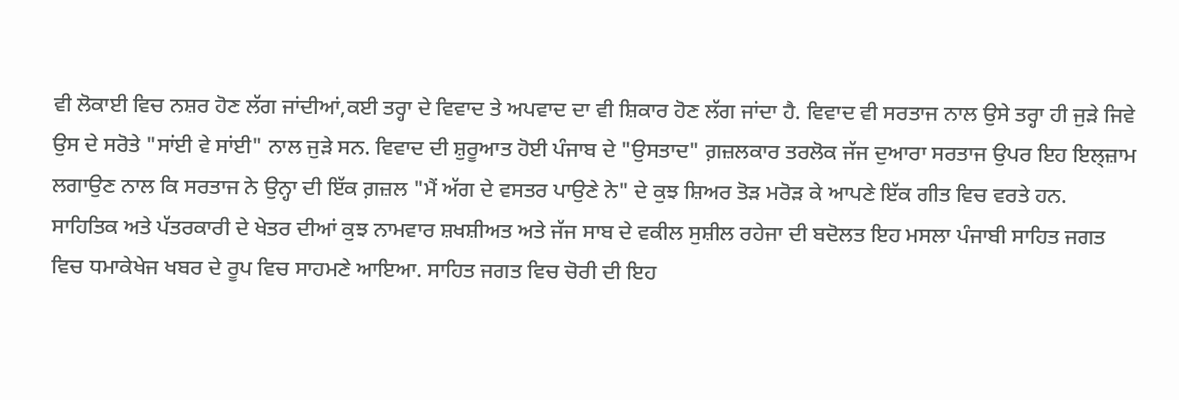ਵੀ ਲੋਕਾਈ ਵਿਚ ਨਸ਼ਰ ਹੋਣ ਲੱਗ ਜਾਂਦੀਆਂ,ਕਈ ਤਰ੍ਹਾ ਦੇ ਵਿਵਾਦ ਤੇ ਅਪਵਾਦ ਦਾ ਵੀ ਸ਼ਿਕਾਰ ਹੋਣ ਲੱਗ ਜਾਂਦਾ ਹੈ. ਵਿਵਾਦ ਵੀ ਸਰਤਾਜ ਨਾਲ ਉਸੇ ਤਰ੍ਹਾ ਹੀ ਜੁਡ਼ੇ ਜਿਵੇ ਉਸ ਦੇ ਸਰੋਤੇ "ਸਾਂਈ ਵੇ ਸਾਂਈ" ਨਾਲ ਜੁਡ਼ੇ ਸਨ. ਵਿਵਾਦ ਦੀ ਸ਼ੁਰੂਆਤ ਹੋਈ ਪੰਜਾਬ ਦੇ "ਉਸਤਾਦ" ਗ਼ਜ਼ਲਕਾਰ ਤਰਲੋਕ ਜੱਜ ਦੁਆਰਾ ਸਰਤਾਜ ਉਪਰ ਇਹ ਇਲ੍ਜ਼ਾਮ ਲਗਾਉਣ ਨਾਲ ਕਿ ਸਰਤਾਜ ਨੇ ਉਨ੍ਹਾ ਦੀ ਇੱਕ ਗ਼ਜ਼ਲ "ਮੈਂ ਅੱਗ ਦੇ ਵਸਤਰ ਪਾਉਣੇ ਨੇ" ਦੇ ਕੁਝ ਸ਼ਿਅਰ ਤੋਡ਼ ਮਰੋਡ਼ ਕੇ ਆਪਣੇ ਇੱਕ ਗੀਤ ਵਿਚ ਵਰਤੇ ਹਨ. ਸਾਹਿਤਿਕ ਅਤੇ ਪੱਤਰਕਾਰੀ ਦੇ ਖੇਤਰ ਦੀਆਂ ਕੁਝ ਨਾਮਵਾਰ ਸ਼ਖਸ਼ੀਅਤ ਅਤੇ ਜੱਜ ਸਾਬ ਦੇ ਵਕੀਲ ਸੁਸ਼ੀਲ ਰਹੇਜਾ ਦੀ ਬਦੋਲਤ ਇਹ ਮਸਲਾ ਪੰਜਾਬੀ ਸਾਹਿਤ ਜਗਤ ਵਿਚ ਧਮਾਕੇਖੇਜ ਖਬਰ ਦੇ ਰੂਪ ਵਿਚ ਸਾਹਮਣੇ ਆਇਆ. ਸਾਹਿਤ ਜਗਤ ਵਿਚ ਚੋਰੀ ਦੀ ਇਹ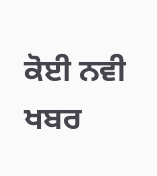ਕੋਈ ਨਵੀ ਖਬਰ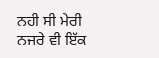ਨਹੀ ਸੀ ਮੇਰੀ ਨਜਰੇ ਵੀ ਇੱਕ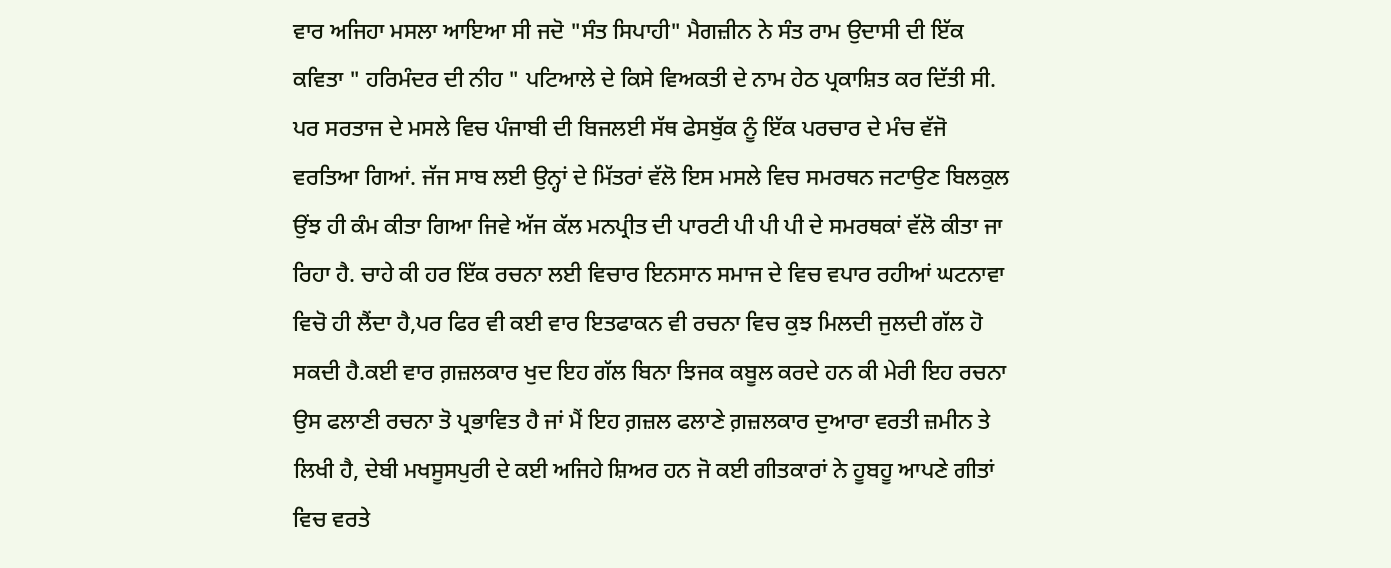ਵਾਰ ਅਜਿਹਾ ਮਸਲਾ ਆਇਆ ਸੀ ਜਦੋ "ਸੰਤ ਸਿਪਾਹੀ" ਮੈਗਜ਼ੀਨ ਨੇ ਸੰਤ ਰਾਮ ਉਦਾਸੀ ਦੀ ਇੱਕ ਕਵਿਤਾ " ਹਰਿਮੰਦਰ ਦੀ ਨੀਹ " ਪਟਿਆਲੇ ਦੇ ਕਿਸੇ ਵਿਅਕਤੀ ਦੇ ਨਾਮ ਹੇਠ ਪ੍ਰਕਾਸ਼ਿਤ ਕਰ ਦਿੱਤੀ ਸੀ. ਪਰ ਸਰਤਾਜ ਦੇ ਮਸਲੇ ਵਿਚ ਪੰਜਾਬੀ ਦੀ ਬਿਜਲਈ ਸੱਥ ਫੇਸਬੁੱਕ ਨੂੰ ਇੱਕ ਪਰਚਾਰ ਦੇ ਮੰਚ ਵੱਜੋ ਵਰਤਿਆ ਗਿਆਂ. ਜੱਜ ਸਾਬ ਲਈ ਉਨ੍ਹਾਂ ਦੇ ਮਿੱਤਰਾਂ ਵੱਲੋ ਇਸ ਮਸਲੇ ਵਿਚ ਸਮਰਥਨ ਜਟਾਉਣ ਬਿਲਕੁਲ ਉਂਝ ਹੀ ਕੰਮ ਕੀਤਾ ਗਿਆ ਜਿਵੇ ਅੱਜ ਕੱਲ ਮਨਪ੍ਰੀਤ ਦੀ ਪਾਰਟੀ ਪੀ ਪੀ ਪੀ ਦੇ ਸਮਰਥਕਾਂ ਵੱਲੋ ਕੀਤਾ ਜਾ ਰਿਹਾ ਹੈ. ਚਾਹੇ ਕੀ ਹਰ ਇੱਕ ਰਚਨਾ ਲਈ ਵਿਚਾਰ ਇਨਸਾਨ ਸਮਾਜ ਦੇ ਵਿਚ ਵਪਾਰ ਰਹੀਆਂ ਘਟਨਾਵਾ ਵਿਚੋ ਹੀ ਲੈਂਦਾ ਹੈ,ਪਰ ਫਿਰ ਵੀ ਕਈ ਵਾਰ ਇਤਫਾਕਨ ਵੀ ਰਚਨਾ ਵਿਚ ਕੁਝ ਮਿਲਦੀ ਜੁਲਦੀ ਗੱਲ ਹੋ ਸਕਦੀ ਹੈ.ਕਈ ਵਾਰ ਗ਼ਜ਼ਲਕਾਰ ਖੁਦ ਇਹ ਗੱਲ ਬਿਨਾ ਝਿਜਕ ਕਬੂਲ ਕਰਦੇ ਹਨ ਕੀ ਮੇਰੀ ਇਹ ਰਚਨਾ ਉਸ ਫਲਾਣੀ ਰਚਨਾ ਤੋ ਪ੍ਰਭਾਵਿਤ ਹੈ ਜਾਂ ਮੈਂ ਇਹ ਗ਼ਜ਼ਲ ਫਲਾਣੇ ਗ਼ਜ਼ਲਕਾਰ ਦੁਆਰਾ ਵਰਤੀ ਜ਼ਮੀਨ ਤੇ ਲਿਖੀ ਹੈ, ਦੇਬੀ ਮਖਸੂਸਪੁਰੀ ਦੇ ਕਈ ਅਜਿਹੇ ਸ਼ਿਅਰ ਹਨ ਜੋ ਕਈ ਗੀਤਕਾਰਾਂ ਨੇ ਹੂਬਹੂ ਆਪਣੇ ਗੀਤਾਂ ਵਿਚ ਵਰਤੇ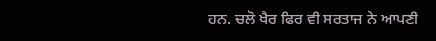ਹਨ. ਚਲੋ ਖੈਰ ਫਿਰ ਵੀ ਸਰਤਾਜ ਨੇ ਆਪਣੀ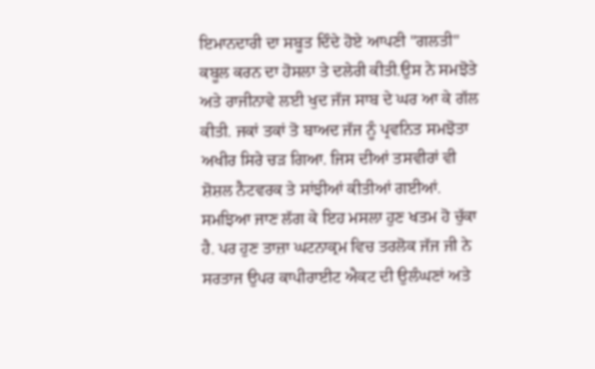ਇਮਾਨਦਾਰੀ ਦਾ ਸਬੂਤ ਦਿੰਦੇ ਹੋਏ ਆਪਣੀ "ਗਲਤੀ" ਕਬੂਲ ਕਰਨ ਦਾ ਹੋਸਲਾ ਤੇ ਦਲੇਰੀ ਕੀਤੀ.ਉਸ ਨੇ ਸਮਝੋਤੇ ਅਤੇ ਰਾਜੀਨਾਵੇ ਲਈ ਖੁਦ ਜੱਜ ਸਾਬ ਦੇ ਘਰ ਆ ਕੇ ਗੱਲ ਕੀਤੀ. ਜਕਾਂ ਤਕਾਂ ਤੋ ਬਾਅਦ ਜੱਜ ਨੂੰ ਪ੍ਰਵਨਿਤ ਸਮਝੋਤਾ ਅਖੀਰ ਸਿਰੇ ਚਡ਼ ਗਿਆ. ਜਿਸ ਦੀਆਂ ਤਸਵੀਰਾਂ ਵੀ ਸ਼ੋਸ਼ਲ ਨੈਟਵਰਕ ਤੇ ਸਾਂਝੀਆਂ ਕੀਤੀਆਂ ਗਈਆਂ. ਸਮਝਿਆ ਜਾਣ ਲੱਗ ਕੇ ਇਹ ਮਸਲਾ ਹੁਣ ਖਤਮ ਹੋ ਚੁੱਕਾ ਹੈ. ਪਰ ਹੁਣ ਤਾਜ਼ਾ ਘਟਨਾਕ੍ਰਮ ਵਿਚ ਤਰਲੋਕ ਜੱਜ ਜੀ ਨੇ ਸਰਤਾਜ ਉਪਰ ਕਾਪੀਰਾਈਟ ਐਕਟ ਦੀ ਉਲੰਘਣਾਂ ਅਤੇ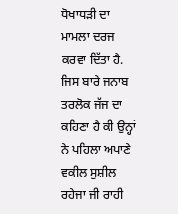ਧੋਖਾਧਡ਼ੀ ਦਾ ਮਾਮਲਾ ਦਰਜ ਕਰਵਾ ਦਿੱਤਾ ਹੈ. ਜਿਸ ਬਾਰੇ ਜਨਾਬ ਤਰਲੋਕ ਜੱਜ ਦਾ ਕਹਿਣਾ ਹੈ ਕੀ ਉਨ੍ਹਾਂ ਨੇ ਪਹਿਲਾ ਅਪਾਣੇ ਵਕੀਲ ਸੁਸ਼ੀਲ ਰਹੇਜਾ ਜੀ ਰਾਹੀ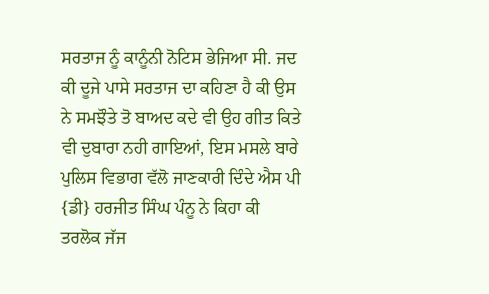ਸਰਤਾਜ ਨੂੰ ਕਾਨੂੰਨੀ ਨੋਟਿਸ ਭੇਜਿਆ ਸੀ. ਜਦ ਕੀ ਦੂਜੇ ਪਾਸੇ ਸਰਤਾਜ ਦਾ ਕਹਿਣਾ ਹੈ ਕੀ ਉਸ ਨੇ ਸਮਝੌਤੇ ਤੋ ਬਾਅਦ ਕਦੇ ਵੀ ਉਹ ਗੀਤ ਕਿਤੇ ਵੀ ਦੁਬਾਰਾ ਨਹੀ ਗਾਇਆਂ, ਇਸ ਮਸਲੇ ਬਾਰੇ ਪੁਲਿਸ ਵਿਭਾਗ ਵੱਲੋ ਜਾਣਕਾਰੀ ਦਿੰਦੇ ਐਸ ਪੀ {ਡੀ} ਹਰਜੀਤ ਸਿੰਘ ਪੰਨੂ ਨੇ ਕਿਹਾ ਕੀ ਤਰਲੋਕ ਜੱਜ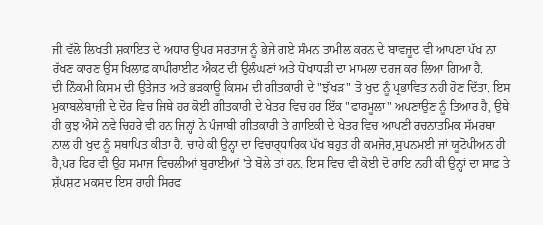ਜੀ ਵੱਲੋ ਲਿਖਤੀ ਸ਼ਕਾਇਤ ਦੇ ਅਧਾਰ ਉਪਰ ਸਰਤਾਜ ਨੂੰ ਭੇਜੇ ਗਏ ਸੰਮਨ ਤਾਮੀਲ ਕਰਨ ਦੇ ਬਾਵਜੂਦ ਵੀ ਆਪਣਾ ਪੱਖ ਨਾ ਰੱਖਣ ਕਾਰਣ ਉਸ ਖਿਲਾਫ਼ ਕਾਪੀਰਾਈਟ ਐਕਟ ਦੀ ਉਲੰਘਣਾਂ ਅਤੇ ਧੋਖਾਧਡ਼ੀ ਦਾ ਮਾਮਲਾ ਦਰਜ ਕਰ ਲਿਆ ਗਿਆ ਹੈ.
ਦੀ ਨਿੰਕਮੀ ਕਿਸਮ ਦੀ ਉਤੇਜਤ ਅਤੇ ਭਡ਼ਕਾਊ ਕਿਸਮ ਦੀ ਗੀਤਕਾਰੀ ਦੇ "ਝੱਖਡ਼" ਤੋ ਖੁਦ ਨੂੰ ਪ੍ਰਭਾਵਿਤ ਨਹੀ ਹੋਣ ਦਿੱਤਾ. ਇਸ ਮੁਕਾਬਲੇਬਾਜ਼ੀ ਦੇ ਦੋਰ ਵਿਚ ਜਿਥੇ ਹਰ ਕੋਈ ਗੀਤਕਾਰੀ ਦੇ ਖੇਤਰ ਵਿਚ ਹਰ ਇੱਕ "ਫਾਰਮੂਲਾ" ਅਪਣਾਉਣ ਨੂੰ ਤਿਆਰ ਹੈ, ਉਥੇ ਹੀ ਕੁਝ ਐਸੇ ਨਵੇ ਚਿਹਰੇ ਵੀ ਹਨ ਜਿਨ੍ਹਾਂ ਨੇ ਪੰਜਾਬੀ ਗੀਤਕਾਰੀ ਤੇ ਗਾਇਕੀ ਦੇ ਖੇਤਰ ਵਿਚ ਆਪਣੀ ਰਚਨਾਤਮਿਕ ਸੱਮਰਥਾ ਨਾਲ ਹੀ ਖੁਦ ਨੂੰ ਸਥਾਪਿਤ ਕੀਤਾ ਹੈ. ਚਾਹੇ ਕੀ ਉਨ੍ਹਾ ਦਾ ਵਿਚਾਰ੍ਧਾਰਿਕ ਪੱਖ ਬਹੁਤ ਹੀ ਕਮਜੋਰ,ਸੁਪਨਮਈ ਜਾਂ ਯੂਟੋਪੀਅਨ ਹੀ ਹੈ,ਪਰ ਫਿਰ ਵੀ ਉਹ ਸਮਾਜ ਵਿਚਲੀਆਂ ਬੁਰਾਈਆਂ 'ਤੇ ਬੋਲੇ ਤਾਂ ਹਨ. ਇਸ ਵਿਚ ਵੀ ਕੋਈ ਦੋ ਰਾਇ ਨਹੀ ਕੀ ਉਨ੍ਹਾਂ ਦਾ ਸਾਫ਼ ਤੇ ਸ਼ੱਪਸ਼ਟ ਮਕਸਦ ਇਸ ਰਾਹੀ ਸਿਰਫ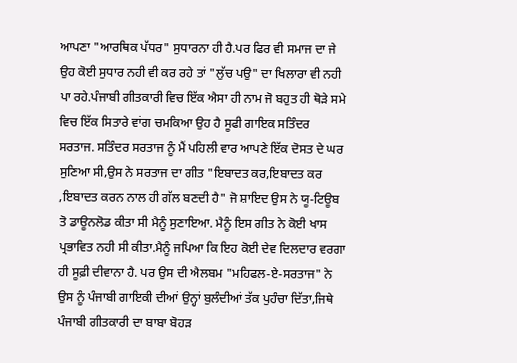ਆਪਣਾ "ਆਰਥਿਕ ਪੱਧਰ" ਸੁਧਾਰਨਾ ਹੀ ਹੈ.ਪਰ ਫਿਰ ਵੀ ਸਮਾਜ ਦਾ ਜੇ ਉਹ ਕੋਈ ਸੁਧਾਰ ਨਹੀ ਵੀ ਕਰ ਰਹੇ ਤਾਂ "ਲੁੱਚ ਪਉ" ਦਾ ਖਿਲਾਰਾ ਵੀ ਨਹੀ ਪਾ ਰਹੇ.ਪੰਜਾਬੀ ਗੀਤਕਾਰੀ ਵਿਚ ਇੱਕ ਐਸਾ ਹੀ ਨਾਮ ਜੋ ਬਹੁਤ ਹੀ ਥੋਡ਼ੇ ਸਮੇ ਵਿਚ ਇੱਕ ਸਿਤਾਰੇ ਵਾਂਗ ਚਮਕਿਆ ਉਹ ਹੈ ਸੂਫੀ ਗਾਇਕ ਸਤਿੰਦਰ ਸਰਤਾਜ. ਸਤਿੰਦਰ ਸਰਤਾਜ ਨੂੰ ਮੈਂ ਪਹਿਲੀ ਵਾਰ ਆਪਣੇ ਇੱਕ ਦੋਸਤ ਦੇ ਘਰ ਸੁਣਿਆ ਸੀ,ਉਸ ਨੇ ਸਰਤਾਜ ਦਾ ਗੀਤ "ਇਬਾਦਤ ਕਰ,ਇਬਾਦਤ ਕਰ ,ਇਬਾਦਤ ਕਰਨ ਨਾਲ ਹੀ ਗੱਲ ਬਣਦੀ ਹੈ" ਜੋ ਸ਼ਾਇਦ ਉਸ ਨੇ ਯੂ-ਟਿਊਬ ਤੋ ਡਾਊਨਲੋਡ ਕੀਤਾ ਸੀ ਮੈਨੂੰ ਸੁਣਾਇਆ. ਮੈਨੂੰ ਇਸ ਗੀਤ ਨੇ ਕੋਈ ਖਾਸ ਪ੍ਰਭਾਵਿਤ ਨਹੀ ਸੀ ਕੀਤਾ.ਮੈਨੂੰ ਜਪਿਆ ਕਿ ਇਹ ਕੋਈ ਦੇਵ ਦਿਲਦਾਰ ਵਰਗਾ ਹੀ ਸੂਫ਼ੀ ਦੀਵਾਨਾ ਹੈ. ਪਰ ਉਸ ਦੀ ਐਲਬਮ "ਮਹਿਫਲ-ਏ-ਸਰਤਾਜ" ਨੇ ਉਸ ਨੂੰ ਪੰਜਾਬੀ ਗਾਇਕੀ ਦੀਆਂ ਉਨ੍ਹਾਂ ਬੁਲੰਦੀਆਂ ਤੱਕ ਪੁਹੰਚਾ ਦਿੱਤਾ,ਜਿਥੇ ਪੰਜਾਬੀ ਗੀਤਕਾਰੀ ਦਾ ਬਾਬਾ ਬੋਹਡ਼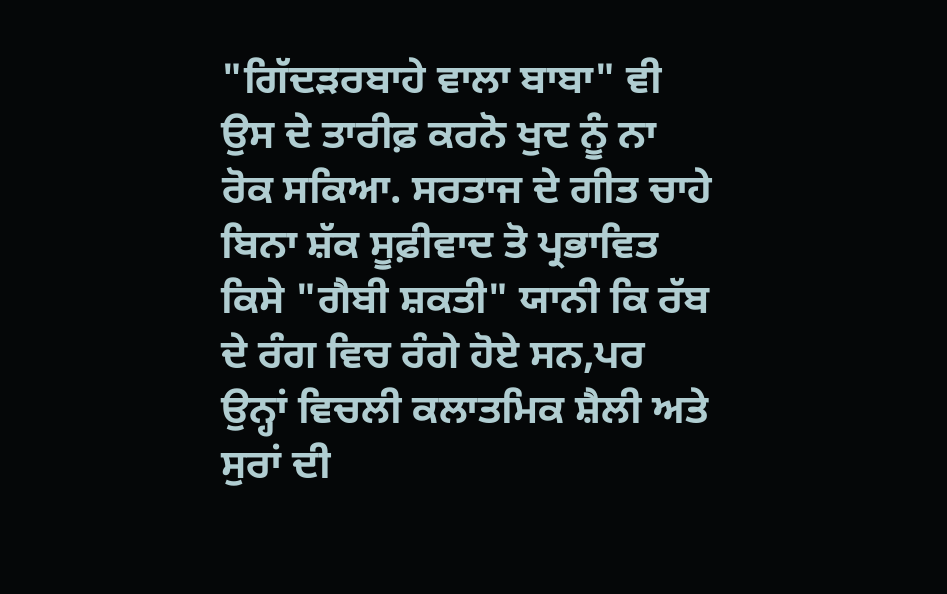"ਗਿੱਦਡ਼ਰਬਾਹੇ ਵਾਲਾ ਬਾਬਾ" ਵੀ ਉਸ ਦੇ ਤਾਰੀਫ਼ ਕਰਨੋ ਖੁਦ ਨੂੰ ਨਾ ਰੋਕ ਸਕਿਆ. ਸਰਤਾਜ ਦੇ ਗੀਤ ਚਾਹੇ ਬਿਨਾ ਸ਼ੱਕ ਸੂਫ਼ੀਵਾਦ ਤੋ ਪ੍ਰਭਾਵਿਤ ਕਿਸੇ "ਗੈਬੀ ਸ਼ਕਤੀ" ਯਾਨੀ ਕਿ ਰੱਬ ਦੇ ਰੰਗ ਵਿਚ ਰੰਗੇ ਹੋਏ ਸਨ,ਪਰ ਉਨ੍ਹਾਂ ਵਿਚਲੀ ਕਲਾਤਮਿਕ ਸ਼ੈਲੀ ਅਤੇ ਸੁਰਾਂ ਦੀ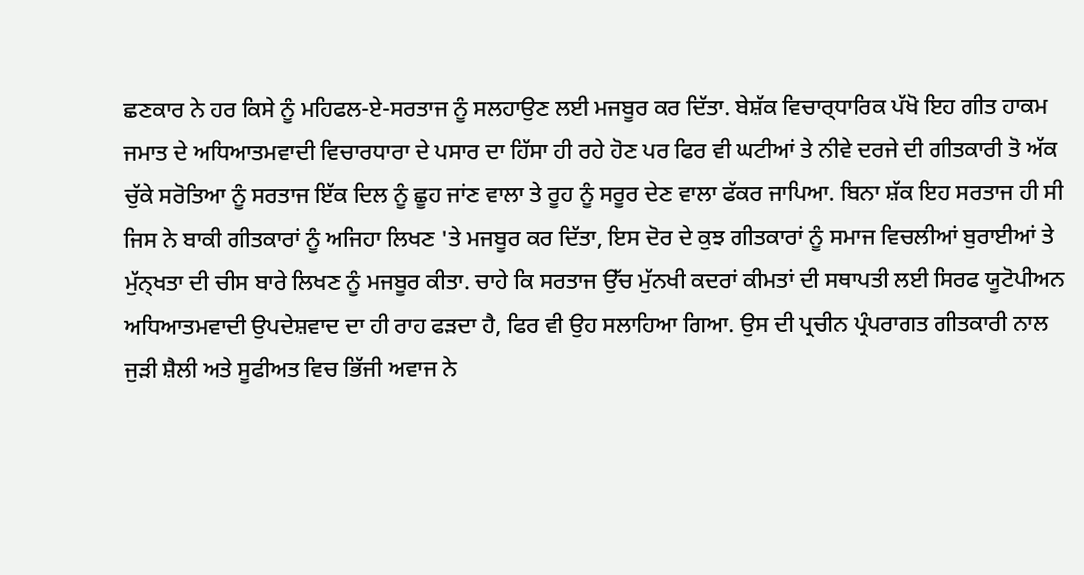ਛਣਕਾਰ ਨੇ ਹਰ ਕਿਸੇ ਨੂੰ ਮਹਿਫਲ-ਏ-ਸਰਤਾਜ ਨੂੰ ਸਲਹਾਉਣ ਲਈ ਮਜਬੂਰ ਕਰ ਦਿੱਤਾ. ਬੇਸ਼ੱਕ ਵਿਚਾਰ੍ਧਾਰਿਕ ਪੱਖੋ ਇਹ ਗੀਤ ਹਾਕਮ ਜਮਾਤ ਦੇ ਅਧਿਆਤਮਵਾਦੀ ਵਿਚਾਰਧਾਰਾ ਦੇ ਪਸਾਰ ਦਾ ਹਿੱਸਾ ਹੀ ਰਹੇ ਹੋਣ ਪਰ ਫਿਰ ਵੀ ਘਟੀਆਂ ਤੇ ਨੀਵੇ ਦਰਜੇ ਦੀ ਗੀਤਕਾਰੀ ਤੋ ਅੱਕ ਚੁੱਕੇ ਸਰੋਤਿਆ ਨੂੰ ਸਰਤਾਜ ਇੱਕ ਦਿਲ ਨੂੰ ਛੂਹ ਜਾਂਣ ਵਾਲਾ ਤੇ ਰੂਹ ਨੂੰ ਸਰੂਰ ਦੇਣ ਵਾਲਾ ਫੱਕਰ ਜਾਪਿਆ. ਬਿਨਾ ਸ਼ੱਕ ਇਹ ਸਰਤਾਜ ਹੀ ਸੀ ਜਿਸ ਨੇ ਬਾਕੀ ਗੀਤਕਾਰਾਂ ਨੂੰ ਅਜਿਹਾ ਲਿਖਣ 'ਤੇ ਮਜਬੂਰ ਕਰ ਦਿੱਤਾ, ਇਸ ਦੋਰ ਦੇ ਕੁਝ ਗੀਤਕਾਰਾਂ ਨੂੰ ਸਮਾਜ ਵਿਚਲੀਆਂ ਬੁਰਾਈਆਂ ਤੇ ਮੁੱਨ੍ਖਤਾ ਦੀ ਚੀਸ ਬਾਰੇ ਲਿਖਣ ਨੂੰ ਮਜਬੂਰ ਕੀਤਾ. ਚਾਹੇ ਕਿ ਸਰਤਾਜ ਉੱਚ ਮੁੱਨਖੀ ਕਦਰਾਂ ਕੀਮਤਾਂ ਦੀ ਸਥਾਪਤੀ ਲਈ ਸਿਰਫ ਯੂਟੋਪੀਅਨ ਅਧਿਆਤਮਵਾਦੀ ਉਪਦੇਸ਼ਵਾਦ ਦਾ ਹੀ ਰਾਹ ਫਡ਼ਦਾ ਹੈ, ਫਿਰ ਵੀ ਉਹ ਸਲਾਹਿਆ ਗਿਆ. ਉਸ ਦੀ ਪ੍ਰਚੀਨ ਪ੍ਰੰਪਰਾਗਤ ਗੀਤਕਾਰੀ ਨਾਲ ਜੁਡ਼ੀ ਸ਼ੈਲੀ ਅਤੇ ਸੂਫੀਅਤ ਵਿਚ ਭਿੱਜੀ ਅਵਾਜ ਨੇ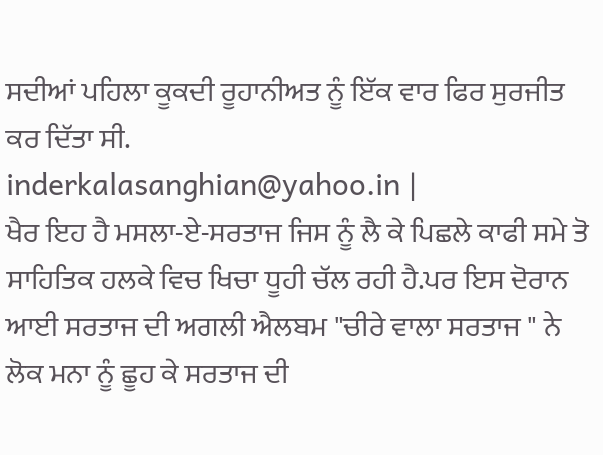ਸਦੀਆਂ ਪਹਿਲਾ ਕੂਕਦੀ ਰੂਹਾਨੀਅਤ ਨੂੰ ਇੱਕ ਵਾਰ ਫਿਰ ਸੁਰਜੀਤ ਕਰ ਦਿੱਤਾ ਸੀ.
inderkalasanghian@yahoo.in |
ਖੈਰ ਇਹ ਹੈ ਮਸਲਾ-ਏ-ਸਰਤਾਜ ਜਿਸ ਨੂੰ ਲੈ ਕੇ ਪਿਛਲੇ ਕਾਫੀ ਸਮੇ ਤੋ ਸਾਹਿਤਿਕ ਹਲਕੇ ਵਿਚ ਖਿਚਾ ਧੂਹੀ ਚੱਲ ਰਹੀ ਹੈ.ਪਰ ਇਸ ਦੋਰਾਨ ਆਈ ਸਰਤਾਜ ਦੀ ਅਗਲੀ ਐਲਬਮ "ਚੀਰੇ ਵਾਲਾ ਸਰਤਾਜ " ਨੇ ਲੋਕ ਮਨਾ ਨੂੰ ਛੂਹ ਕੇ ਸਰਤਾਜ ਦੀ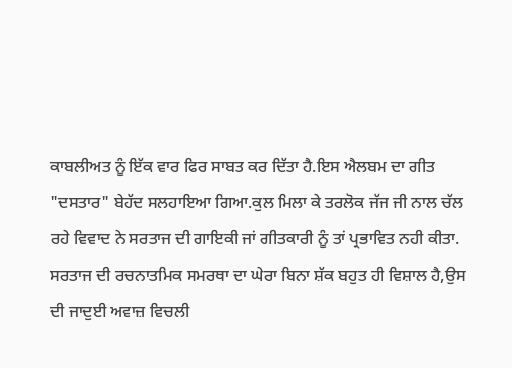ਕਾਬਲੀਅਤ ਨੂੰ ਇੱਕ ਵਾਰ ਫਿਰ ਸਾਬਤ ਕਰ ਦਿੱਤਾ ਹੈ.ਇਸ ਐਲਬਮ ਦਾ ਗੀਤ "ਦਸਤਾਰ" ਬੇਹੱਦ ਸਲਹਾਇਆ ਗਿਆ.ਕੁਲ ਮਿਲਾ ਕੇ ਤਰਲੋਕ ਜੱਜ ਜੀ ਨਾਲ ਚੱਲ ਰਹੇ ਵਿਵਾਦ ਨੇ ਸਰਤਾਜ ਦੀ ਗਾਇਕੀ ਜਾਂ ਗੀਤਕਾਰੀ ਨੂੰ ਤਾਂ ਪ੍ਰਭਾਵਿਤ ਨਹੀ ਕੀਤਾ. ਸਰਤਾਜ ਦੀ ਰਚਨਾਤਮਿਕ ਸਮਰਥਾ ਦਾ ਘੇਰਾ ਬਿਨਾ ਸ਼ੱਕ ਬਹੁਤ ਹੀ ਵਿਸ਼ਾਲ ਹੈ,ਉਸ ਦੀ ਜਾਦੁਈ ਅਵਾਜ਼ ਵਿਚਲੀ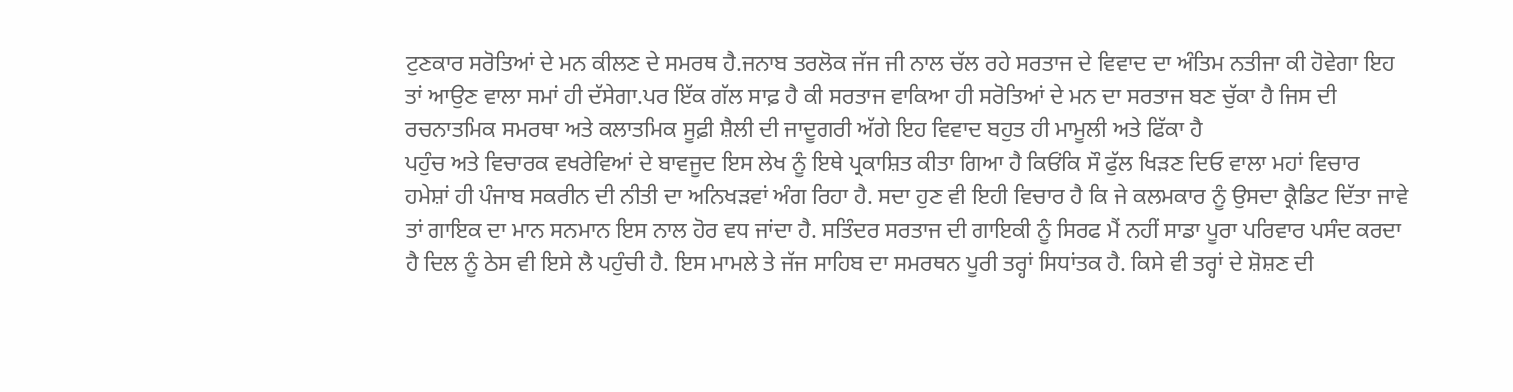ਟੁਣਕਾਰ ਸਰੋਤਿਆਂ ਦੇ ਮਨ ਕੀਲਣ ਦੇ ਸਮਰਥ ਹੈ.ਜਨਾਬ ਤਰਲੋਕ ਜੱਜ ਜੀ ਨਾਲ ਚੱਲ ਰਹੇ ਸਰਤਾਜ ਦੇ ਵਿਵਾਦ ਦਾ ਅੰਤਿਮ ਨਤੀਜਾ ਕੀ ਹੋਵੇਗਾ ਇਹ ਤਾਂ ਆਉਣ ਵਾਲਾ ਸਮਾਂ ਹੀ ਦੱਸੇਗਾ.ਪਰ ਇੱਕ ਗੱਲ ਸਾਫ਼ ਹੈ ਕੀ ਸਰਤਾਜ ਵਾਕਿਆ ਹੀ ਸਰੋਤਿਆਂ ਦੇ ਮਨ ਦਾ ਸਰਤਾਜ ਬਣ ਚੁੱਕਾ ਹੈ ਜਿਸ ਦੀ ਰਚਨਾਤਮਿਕ ਸਮਰਥਾ ਅਤੇ ਕਲਾਤਮਿਕ ਸੂਫ਼ੀ ਸ਼ੈਲੀ ਦੀ ਜਾਦੂਗਰੀ ਅੱਗੇ ਇਹ ਵਿਵਾਦ ਬਹੁਤ ਹੀ ਮਾਮੂਲੀ ਅਤੇ ਫਿੱਕਾ ਹੈ
ਪਹੁੰਚ ਅਤੇ ਵਿਚਾਰਕ ਵਖਰੇਵਿਆਂ ਦੇ ਬਾਵਜੂਦ ਇਸ ਲੇਖ ਨੂੰ ਇਥੇ ਪ੍ਰਕਾਸ਼ਿਤ ਕੀਤਾ ਗਿਆ ਹੈ ਕਿਓਂਕਿ ਸੌ ਫੁੱਲ ਖਿੜਣ ਦਿਓ ਵਾਲਾ ਮਹਾਂ ਵਿਚਾਰ ਹਮੇਸ਼ਾਂ ਹੀ ਪੰਜਾਬ ਸਕਰੀਨ ਦੀ ਨੀਤੀ ਦਾ ਅਨਿਖੜਵਾਂ ਅੰਗ ਰਿਹਾ ਹੈ. ਸਦਾ ਹੁਣ ਵੀ ਇਹੀ ਵਿਚਾਰ ਹੈ ਕਿ ਜੇ ਕਲਮਕਾਰ ਨੂੰ ਉਸਦਾ ਕ੍ਰੈਡਿਟ ਦਿੱਤਾ ਜਾਵੇ ਤਾਂ ਗਾਇਕ ਦਾ ਮਾਨ ਸਨਮਾਨ ਇਸ ਨਾਲ ਹੋਰ ਵਧ ਜਾਂਦਾ ਹੈ. ਸਤਿੰਦਰ ਸਰਤਾਜ ਦੀ ਗਾਇਕੀ ਨੂੰ ਸਿਰਫ ਮੈਂ ਨਹੀਂ ਸਾਡਾ ਪੂਰਾ ਪਰਿਵਾਰ ਪਸੰਦ ਕਰਦਾ ਹੈ ਦਿਲ ਨੂੰ ਠੇਸ ਵੀ ਇਸੇ ਲੈ ਪਹੁੰਚੀ ਹੈ. ਇਸ ਮਾਮਲੇ ਤੇ ਜੱਜ ਸਾਹਿਬ ਦਾ ਸਮਰਥਨ ਪੂਰੀ ਤਰ੍ਹਾਂ ਸਿਧਾਂਤਕ ਹੈ. ਕਿਸੇ ਵੀ ਤਰ੍ਹਾਂ ਦੇ ਸ਼ੋਸ਼ਣ ਦੀ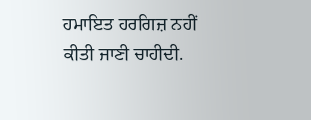ਹਮਾਇਤ ਹਰਗਿਜ਼ ਨਹੀਂ ਕੀਤੀ ਜਾਣੀ ਚਾਹੀਦੀ.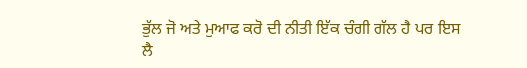ਭੁੱਲ ਜੋ ਅਤੇ ਮੁਆਫ ਕਰੋ ਦੀ ਨੀਤੀ ਇੱਕ ਚੰਗੀ ਗੱਲ ਹੈ ਪਰ ਇਸ ਲੈ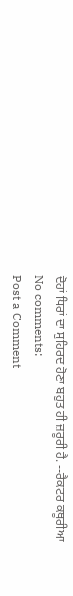ਦੋਹਾਂ ਧਿਰਾਂ ਦਾ ਸੁਹਿਰਦ ਹੋਣਾ ਬਹੁਤ ਹੀ ਜ਼ਰੂਰੀ ਹੈ. --ਰੈਕਟਰ ਕਥੂਰੀਆ
No comments:
Post a Comment